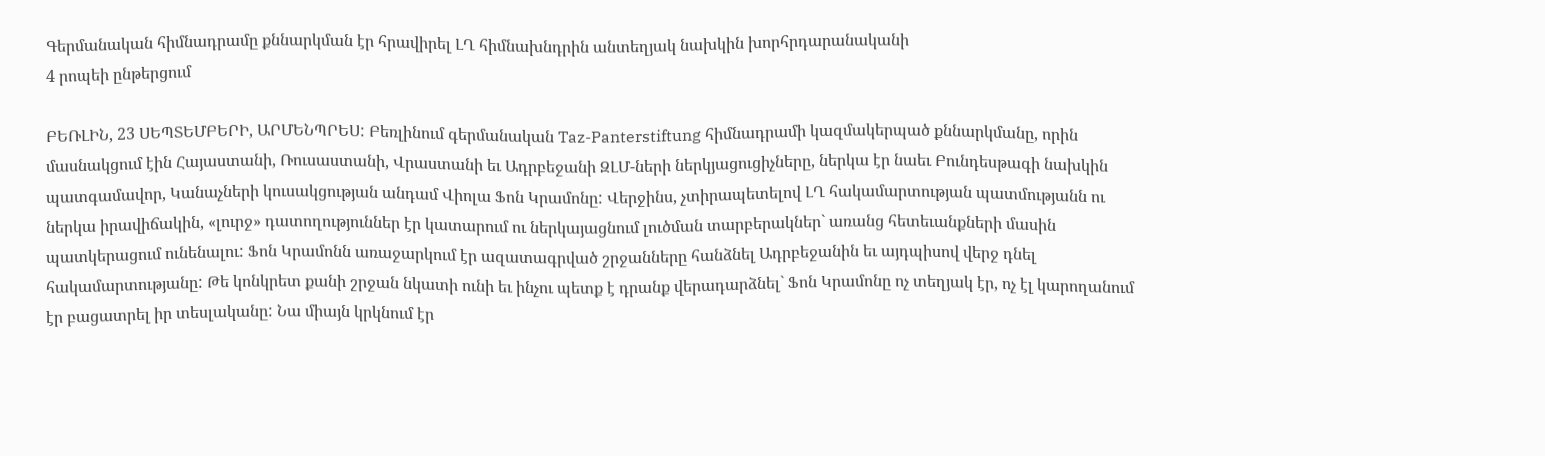Գերմանական հիմնադրամը քննարկման էր հրավիրել ԼՂ հիմնախնդրին անտեղյակ նախկին խորհրդարանականի
4 րոպեի ընթերցում

ԲԵՌԼԻՆ, 23 ՍԵՊՏԵՄԲԵՐԻ, ԱՐՄԵՆՊՐԵՍ: Բեռլինում գերմանական Taz-Panterstiftung հիմնադրամի կազմակերպած քննարկմանը, որին մասնակցում էին Հայաստանի, Ռուսաստանի, Վրաստանի եւ Ադրբեջանի ԶԼՄ-ների ներկյացուցիչները, ներկա էր նաեւ Բունդեսթագի նախկին պատգամավոր, Կանաչների կուսակցության անդամ Վիոլա Ֆոն Կրամոնը: Վերջինս, չտիրապետելով ԼՂ հակամարտության պատմությանն ու ներկա իրավիճակին, «լուրջ» դատողություններ էր կատարում ու ներկայացնում լուծման տարբերակներ` առանց հետեւանքների մասին պատկերացում ունենալու: Ֆոն Կրամոնն առաջարկում էր ազատագրված շրջանները հանձնել Ադրբեջանին եւ այդպիսով վերջ դնել հակամարտությանը: Թե կոնկրետ քանի շրջան նկատի ունի եւ ինչու պետք է դրանք վերադարձնել` Ֆոն Կրամոնը ոչ տեղյակ էր, ոչ էլ կարողանում էր բացատրել իր տեսլականը: Նա միայն կրկնում էր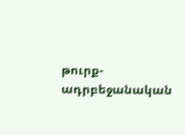թուրք-ադրբեջանական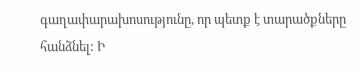գաղափարախոսությունը, որ պետք է տարածքները հանձնել: Ի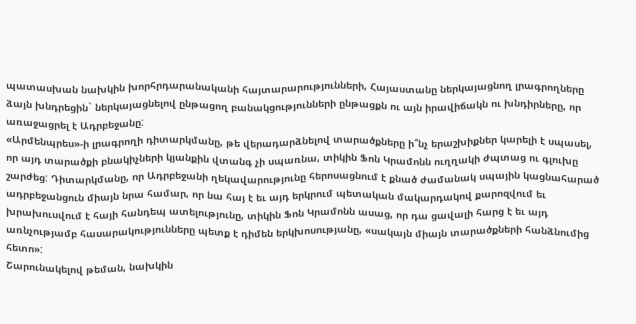պատասխան նախկին խորհրդարանականի հայտարարությունների, Հայաստանը ներկայացնող լրագրողները ձայն խնդրեցին` ներկայացնելով ընթացող բանակցությունների ընթացքն ու այն իրավիճակն ու խնդիրները, որ առաջացրել է Ադրբեջանը:
«Արմենպրես»-ի լրագրողի դիտարկմանը, թե վերադարձնելով տարածքները ի՞նչ երաշխիքներ կարելի է սպասել, որ այդ տարածքի բնակիչների կյանքին վտանգ չի սպառնա, տիկին Ֆոն Կրամոնն ուղղակի ժպտաց ու գլուխը շարժեց: Դիտարկմանը, որ Ադրբեջանի ղեկավարությունը հերոսացնում է քնած ժամանակ սպային կացնահարած ադրբեջանցուն միայն նրա համար, որ նա հայ է եւ այդ երկրում պետական մակարդակով քարոզվում եւ խրախուսվում է հայի հանդեպ ատելությունը, տիկին Ֆոն Կրամոնն ասաց, որ դա ցավալի հարց է եւ այդ առնչությամբ հասարակությունները պետք է դիմեն երկխոսությանը, «սակայն միայն տարածքների հանձնումից հետո»:
Շարունակելով թեման, նախկին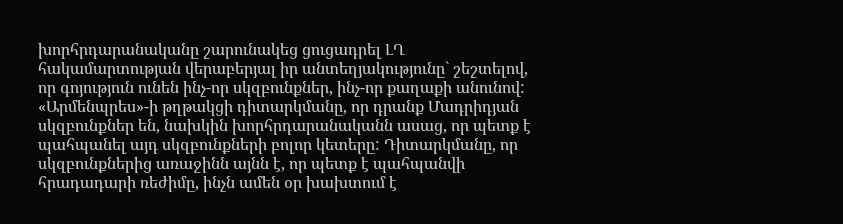խորհրդարանականը շարունակեց ցուցադրել ԼՂ հակամարտության վերաբերյալ իր անտեղյակությունը` շեշտելով, որ գոյություն ունեն ինչ-որ սկզբունքներ, ինչ-որ քաղաքի անունով: «Արմենպրես»-ի թղթակցի դիտարկմանը, որ դրանք Մադրիդյան սկզբունքներ են, նախկին խորհրդարանականն ասաց, որ պետք է պահպանել այդ սկզբունքների բոլոր կետերը: Դիտարկմանը, որ սկզբունքներից առաջինն այնն է, որ պետք է պահպանվի հրադադարի ռեժիմը, ինչն ամեն օր խախտում է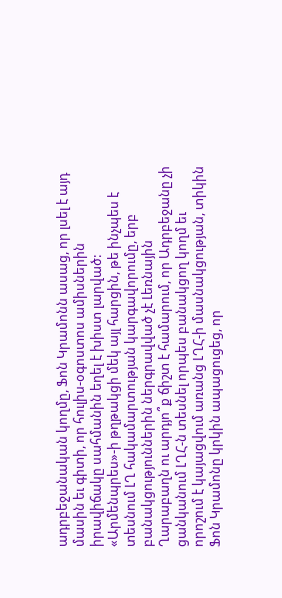ադրբեջանական կողմը, Ֆոն Կրամոնն ասաց, որ լսել է այդ մասին եւ գիտի, որ հուլիս-օգոստոս ամիսներին իրավիճակը սահմանին եղել է խիստ լարված: «Արմենպրես»-ի թղթակցի մեկ այլ հարցին, թե ինչպես է տեսնում ԼՂ հակամարտության կարգավորումը, երբ բանակցություններին ներգրավված չէ Լեռնային Ղարաբաղն ու արդյո՞ք ճիշտ է համարում, որ Ադրբեջանը չի ցանկանում ԼՂՀ-ն տեսնել որպես բանակցող կողմ եւ որոշում է կայացվում առանց ԼՂՀ-ի մասնակցության, տիկին Ֆոն Կրամոնը կրկին ապացուցեց, որ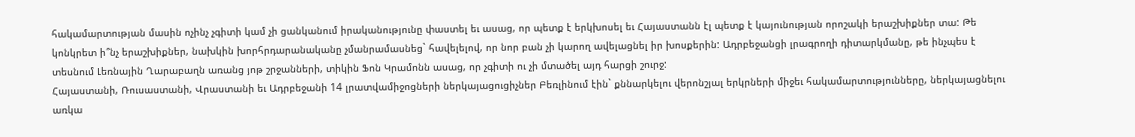հակամարտության մասին ոչինչ չգիտի կամ չի ցանկանում իրականությունը փաստել եւ ասաց, որ պետք է երկխոսել եւ Հայաստանն էլ պետք է կայունության որոշակի երաշխիքներ տա: Թե կոնկրետ ի՞նչ երաշխիքներ, նախկին խորհրդարանականը չմանրամասնեց` հավելելով, որ նոր բան չի կարող ավելացնել իր խոսքերին: Ադրբեջանցի լրագրողի դիտարկմանը, թե ինչպես է տեսնում Լեռնային Ղարաբաղն առանց յոթ շրջանների, տիկին Ֆոն Կրամոնն ասաց, որ չգիտի ու չի մտածել այդ հարցի շուրջ:
Հայաստանի, Ռուսաստանի, Վրաստանի եւ Ադրբեջանի 14 լրատվամիջոցների ներկայացուցիչներ Բեռլինում էին` քննարկելու վերոնշյալ երկրների միջեւ հակամարտությունները, ներկայացնելու առկա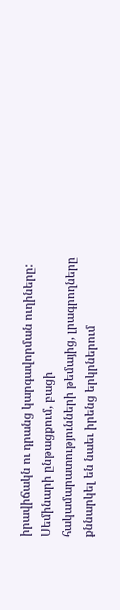իրավիճակն ու դրանց կարգավորման ուղիները: Սեմինարի ընթացքում, բացի հակամարատությունների թեմայից, լրագրողները քննարկել են նաեւ իրենց երկրներում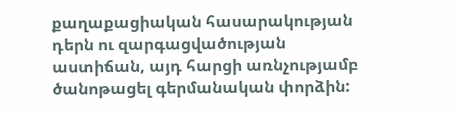քաղաքացիական հասարակության դերն ու զարգացվածության աստիճան, այդ հարցի առնչությամբ ծանոթացել գերմանական փորձին: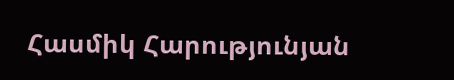Հասմիկ Հարությունյան